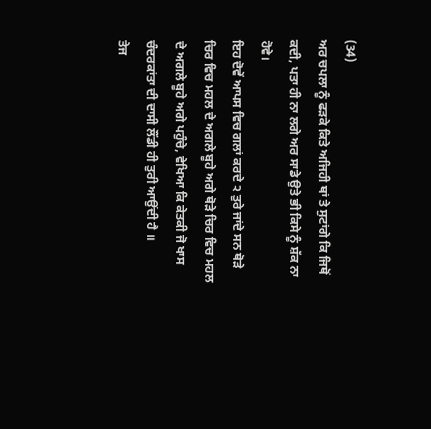(34)
ਅਰ ਚਪਲਾ ਨੂੰ ਫੜਕੇ ਕਿਤੇ ਅਜਿਹੀ ਥਾਂ ਤੇ ਸੁਟਾਂਗੇ ਕਿ ਜਿਥੋਂ ਕਦੀ, ਪਤਾ ਹੀ ਨਾ ਲਗੇ ਅਰ ਸਾਡੇ ਉਤੇ ਭੀ ਕਿਸੇ ਨੂੰ ਸ਼ੱਕ ਨਾ ਹੋਵੇ।
ਇਹ ਦੋਵੇਂ ਆਪਸ ਵਿਚ ਗਲਾਂ ਕਰਦੇ ੨ ਤੁਰੇ ਜਾਂਦੇ ਸਨ ਥੋੜੇ ਚਿਰ ਵਿਚ ਮਹਲ ਦੇ ਅਗਲੇ ਬੂਹੇ ਅਗੇ ਥੋੜੇ ਚਿਰ ਵਿਚ ਮਹਲ ਦੇ ਅਗਲੇ ਬੂਹੇ ਅਗੇ ਪਹੁੰਚੇ, ਵੇਖਿਆ ਕਿ ਕੇਤਕੀ ਜੋ ਖਾਸ ਚੰਦਰਕਾਂਤਾ ਦੀ ਦਾਸੀ ਲੌਂਡੀ ਹੀ ਤੁਰੀ ਆਉਂਦੀ ਹੈ ॥
ਤੇਜ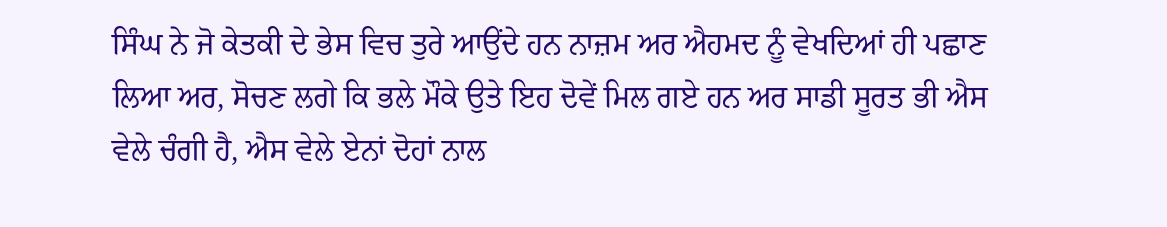ਸਿੰਘ ਨੇ ਜੋ ਕੇਤਕੀ ਦੇ ਭੇਸ ਵਿਚ ਤੁਰੇ ਆਉਂਦੇ ਹਨ ਨਾਜ਼ਮ ਅਰ ਐਹਮਦ ਨੂੰ ਵੇਖਦਿਆਂ ਹੀ ਪਛਾਣ ਲਿਆ ਅਰ, ਸੋਚਣ ਲਗੇ ਕਿ ਭਲੇ ਮੌਕੇ ਉਤੇ ਇਹ ਦੋਵੇਂ ਮਿਲ ਗਏ ਹਨ ਅਰ ਸਾਡੀ ਸੂਰਤ ਭੀ ਐਸ ਵੇਲੇ ਚੰਗੀ ਹੈ, ਐਸ ਵੇਲੇ ਏਨਾਂ ਦੋਹਾਂ ਨਾਲ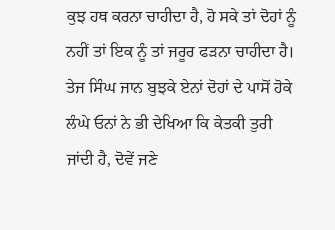ਕੁਝ ਹਥ ਕਰਨਾ ਚਾਹੀਦਾ ਹੈ, ਹੋ ਸਕੇ ਤਾਂ ਦੋਹਾਂ ਨੂੰ ਨਹੀਂ ਤਾਂ ਇਕ ਨੂੰ ਤਾਂ ਜਰੂਰ ਫੜਨਾ ਚਾਹੀਦਾ ਹੈ।
ਤੇਜ ਸਿੰਘ ਜਾਨ ਬੁਝਕੇ ਏਨਾਂ ਦੋਹਾਂ ਦੇ ਪਾਸੋਂ ਹੋਕੇ ਲੰਘੇ ਓਨਾਂ ਨੇ ਭੀ ਦੇਖਿਆ ਕਿ ਕੇਤਕੀ ਤੁਰੀ ਜਾਂਦੀ ਹੈ, ਦੋਵੇਂ ਜਣੇ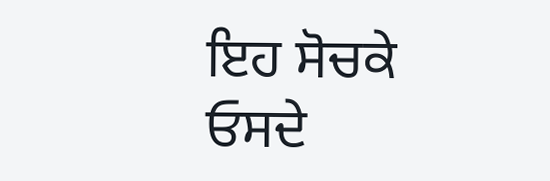ਇਹ ਸੋਚਕੇ ਓਸਦੇ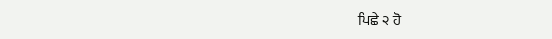ਪਿਛੇ ੨ ਹੋ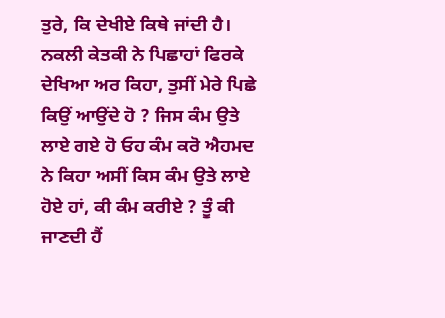ਤੁਰੇ, ਕਿ ਦੇਖੀਏ ਕਿਥੇ ਜਾਂਦੀ ਹੈ। ਨਕਲੀ ਕੇਤਕੀ ਨੇ ਪਿਛਾਹਾਂ ਫਿਰਕੇ ਦੇਖਿਆ ਅਰ ਕਿਹਾ, ਤੁਸੀਂ ਮੇਰੇ ਪਿਛੇ ਕਿਉਂ ਆਉਂਦੇ ਹੋ ? ਜਿਸ ਕੰਮ ਉਤੇ ਲਾਏ ਗਏ ਹੋ ਓਹ ਕੰਮ ਕਰੋ ਐਹਮਦ ਨੇ ਕਿਹਾ ਅਸੀਂ ਕਿਸ ਕੰਮ ਉਤੇ ਲਾਏ ਹੋਏ ਹਾਂ, ਕੀ ਕੰਮ ਕਰੀਏ ? ਤੂੰ ਕੀ ਜਾਣਦੀ ਹੈਂ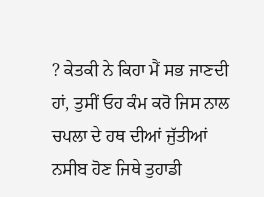? ਕੇਤਕੀ ਨੇ ਕਿਹਾ ਮੈਂ ਸਭ ਜਾਣਦੀ ਹਾਂ, ਤੁਸੀਂ ਓਹ ਕੰਮ ਕਰੋ ਜਿਸ ਨਾਲ ਚਪਲਾ ਦੇ ਹਥ ਦੀਆਂ ਜੁੱਤੀਆਂ ਨਸੀਬ ਹੋਣ ਜਿਥੇ ਤੁਹਾਡੀ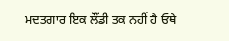ਮਦਤਗਾਰ ਇਕ ਲੌਂਡੀ ਤਕ ਨਹੀਂ ਹੈ ਓਥੇ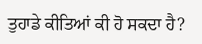ਤੁਹਾਡੇ ਕੀਤਿਆਂ ਕੀ ਹੋ ਸਕਦਾ ਹੈ?